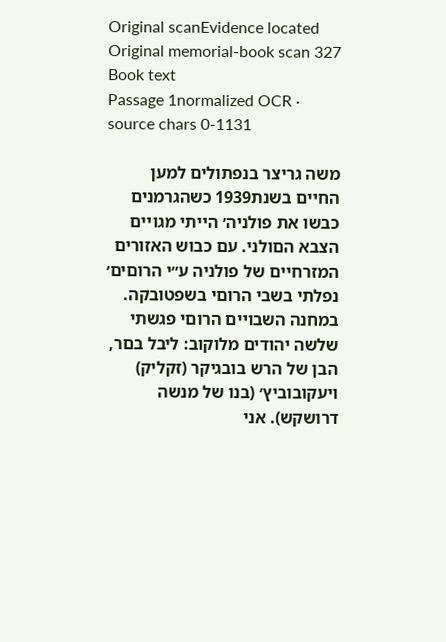Original scanEvidence located
Original memorial-book scan 327
Book text
Passage 1normalized OCR · source chars 0-1131

משה גריצר בנפתולים למען החײם בשנת1939 כשהגרמנים כבשו את פולניה׳ הײתי מגוײם הצבא הםולני. עם כבוש האזורים המזרחײם של פולניה ע״י הרוםים׳ נפלתי בשבי הרוםי בשפטובקה. במחנה השבוײם הרוםי פגשתי שלשה יהודים מלוקוב: ליבל בםר, הבן של הרש בובגיקר (זקליק) ויעקובוביץ׳ (בנו של מנשה דרושקש). אני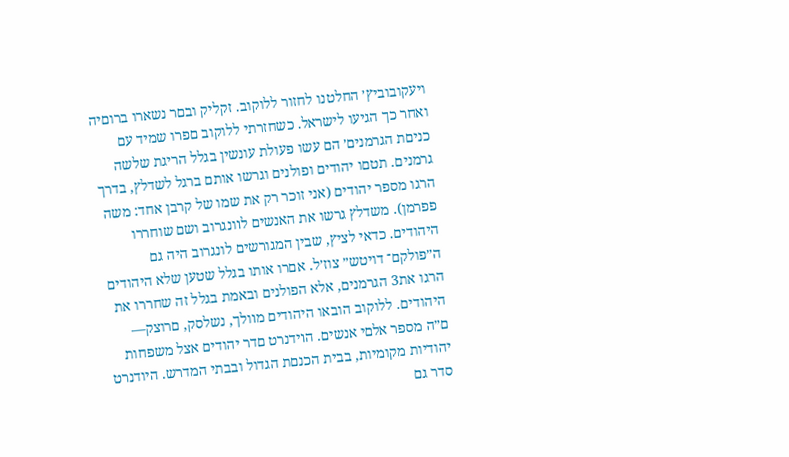ויעקובוביץ׳ החלטנו לחזור ללוקוב. זקליק ובםר נשארו ברוםיה ואחר כך הגיעו לישראל. כשחזרתי ללוקוב םפרו שמיד עם כניםת הגרמנים׳ הם עשו פעולת עונשין בגלל הריגת שלשה גרמנים. תטםו יהודים ופולנים וגרשו אותם ברגל לשדלץ, בדרך הרגו מספר יהודים (אני זוכר רק את שמו של קרבן אחד: משה פפרמן). משדלץ גרשו את האנשים לװנגרוב ושם שוחררו היהודים. כדאי לציץ, שבין המגורשים לונגרוב היה גם ה״פולקם־ דויטש״ צוז׳ל. אםרו אותו בגלל שטען שלא היהודים הרגו את3 הגרמנים, אלא הפולנים ובאמת בגלל זה שחררו את היהודים. ללוקוב הובאו היהודים מװלך, נשלסק, םרוצק— ם״ה מספר אלםי אנשים. הױדנרט םדר יהודים אצל משפחות יהודיות מקומיות, בבית הכנםת הגדול ובבתי המדרש. היודנרט סדר גם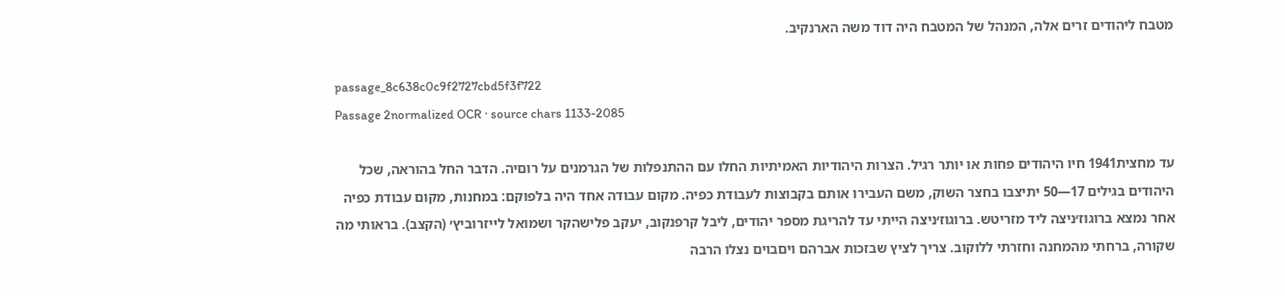מטבח ליהודים זרים אלה, המנהל של המטבח היה דוד משה הארנקיב.

passage_8c638c0c9f2727cbd5f3f722
Passage 2normalized OCR · source chars 1133-2085

עד מחצית1941 חיו היהודים פחות או יותר רגיל. הצרות היהודיות האמיתיות החלו עם ההתנפלות של הגרמנים על רוםיה. הדבר החל בהוראה, שכל היהודים בגילים 17—50 יתיצבו בחצר השוק, משם העבירו אותם בקבוצות לעבודת כפיה. מקום עבודה אחד היה בלפוקם: במחנות, מקום עבודת כפיה אחר נמצא ברוגוז׳ניצה ליד מזריטש. ברוגוז׳ניצה הייתי עד להריגת מספר יהודים, ליבל קרפנקוב, יעקב פלישהקר ושמואל לײזרוביץ׳ (הקצב). בראותי מה שקורה, ברחתי מהמחנה וחזרתי ללוקוב. צריך לציץ שבזכות אברהם ויםבוים נצלו הרבה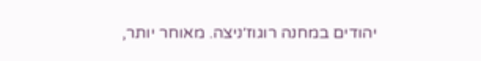יהודים במחנה רוגוז׳ניצה. מאוחר יותר,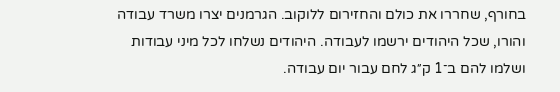בחורף, שחררו את כולם והחזירום ללוקוב. הגרמנים יצרו משרד עבודה והורו, שכל היהודים ירשמו לעבודה. היהודים נשלחו לכל מיני עבודות ושלמו להם ב־1 ק״ג לחם עבור יום עבודה.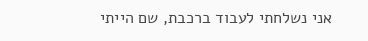אני נשלחתי לעבוד ברכבת, שם הייתי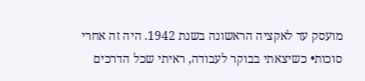מועסק עד לאקציה הראשונה בשנת 1942. היה זה אחרי סוכות• כשיצאתי בבוקר לעבודה, ראיתי שכל הדרכים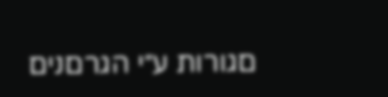םגורות ע״י הגרםנים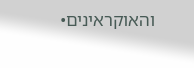והאוקראינים•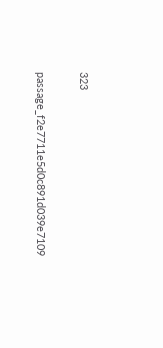323

passage_f2e7711e5d0c891d039e7109